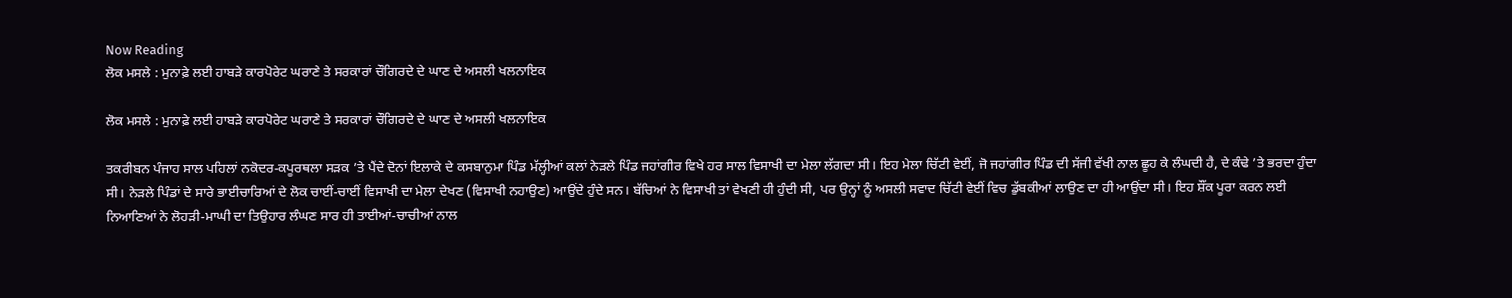Now Reading
ਲੋਕ ਮਸਲੇ : ਮੁਨਾਫ਼ੇ ਲਈ ਹਾਬੜੇ ਕਾਰਪੋਰੇਟ ਘਰਾਣੇ ਤੇ ਸਰਕਾਰਾਂ ਚੌਗਿਰਦੇ ਦੇ ਘਾਣ ਦੇ ਅਸਲੀ ਖਲਨਾਇਕ

ਲੋਕ ਮਸਲੇ : ਮੁਨਾਫ਼ੇ ਲਈ ਹਾਬੜੇ ਕਾਰਪੋਰੇਟ ਘਰਾਣੇ ਤੇ ਸਰਕਾਰਾਂ ਚੌਗਿਰਦੇ ਦੇ ਘਾਣ ਦੇ ਅਸਲੀ ਖਲਨਾਇਕ

ਤਕਰੀਬਨ ਪੰਜਾਹ ਸਾਲ ਪਹਿਲਾਂ ਨਕੋਦਰ-ਕਪੂਰਥਲਾ ਸੜਕ ’ਤੇ ਪੈਂਦੇ ਦੋਨਾਂ ਇਲਾਕੇ ਦੇ ਕਸਬਾਨੁਮਾ ਪਿੰਡ ਮੱਲ੍ਹੀਆਂ ਕਲਾਂ ਨੇੜਲੇ ਪਿੰਡ ਜਹਾਂਗੀਰ ਵਿਖੇ ਹਰ ਸਾਲ ਵਿਸਾਖੀ ਦਾ ਮੇਲਾ ਲੱਗਦਾ ਸੀ। ਇਹ ਮੇਲਾ ਚਿੱਟੀ ਵੇਈਂ, ਜੋ ਜਹਾਂਗੀਰ ਪਿੰਡ ਦੀ ਸੱਜੀ ਵੱਖੀ ਨਾਲ ਛੂਹ ਕੇ ਲੰਘਦੀ ਹੈ, ਦੇ ਕੰਢੇ ’ਤੇ ਭਰਦਾ ਹੁੰਦਾ ਸੀ। ਨੇੜਲੇ ਪਿੰਡਾਂ ਦੇ ਸਾਰੇ ਭਾਈਚਾਰਿਆਂ ਦੇ ਲੋਕ ਚਾਈਂ-ਚਾਈਂ ਵਿਸਾਖੀ ਦਾ ਮੇਲਾ ਦੇਖਣ (ਵਿਸਾਖੀ ਨਹਾਉਣ) ਆਉਂਦੇ ਹੁੰਦੇ ਸਨ। ਬੱਚਿਆਂ ਨੇ ਵਿਸਾਖੀ ਤਾਂ ਵੇਖਣੀ ਹੀ ਹੁੰਦੀ ਸੀ, ਪਰ ਉਨ੍ਹਾਂ ਨੂੰ ਅਸਲੀ ਸਵਾਦ ਚਿੱਟੀ ਵੇਈਂ ਵਿਚ ਡੁੱਬਕੀਆਂ ਲਾਉਣ ਦਾ ਹੀ ਆਉਂਦਾ ਸੀ। ਇਹ ਸ਼ੌਂਕ ਪੂਰਾ ਕਰਨ ਲਈ ਨਿਆਣਿਆਂ ਨੇ ਲੋਹੜੀ-ਮਾਘੀ ਦਾ ਤਿਉਹਾਰ ਲੰਘਣ ਸਾਰ ਹੀ ਤਾਈਆਂ-ਚਾਚੀਆਂ ਨਾਲ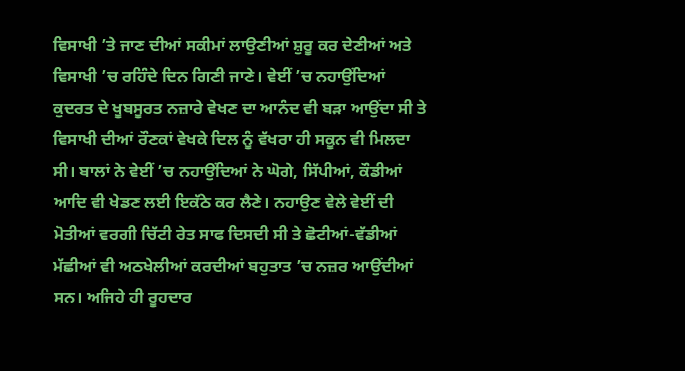ਵਿਸਾਖੀ ’ਤੇ ਜਾਣ ਦੀਆਂ ਸਕੀਮਾਂ ਲਾਉਣੀਆਂ ਸ਼ੁਰੂ ਕਰ ਦੇਣੀਆਂ ਅਤੇ ਵਿਸਾਖੀ ’ਚ ਰਹਿੰਦੇ ਦਿਨ ਗਿਣੀ ਜਾਣੇ। ਵੇਈਂ ’ਚ ਨਹਾਉਂਦਿਆਂ ਕੁਦਰਤ ਦੇ ਖੂਬਸੂਰਤ ਨਜ਼ਾਰੇ ਵੇਖਣ ਦਾ ਆਨੰਦ ਵੀ ਬੜਾ ਆਉਂਦਾ ਸੀ ਤੇ ਵਿਸਾਖੀ ਦੀਆਂ ਰੌਣਕਾਂ ਵੇਖਕੇ ਦਿਲ ਨੂੰ ਵੱਖਰਾ ਹੀ ਸਕੂਨ ਵੀ ਮਿਲਦਾ ਸੀ। ਬਾਲਾਂ ਨੇ ਵੇਈਂ ’ਚ ਨਹਾਉਂਦਿਆਂ ਨੇ ਘੋਗੇ, ਸਿੱਪੀਆਂ, ਕੌਡੀਆਂ ਆਦਿ ਵੀ ਖੇਡਣ ਲਈ ਇਕੱਠੇ ਕਰ ਲੈਣੇ। ਨਹਾਉਣ ਵੇਲੇ ਵੇਈਂ ਦੀ ਮੋਤੀਆਂ ਵਰਗੀ ਚਿੱਟੀ ਰੇਤ ਸਾਫ ਦਿਸਦੀ ਸੀ ਤੇ ਛੋਟੀਆਂ-ਵੱਡੀਆਂ ਮੱਛੀਆਂ ਵੀ ਅਠਖੇਲੀਆਂ ਕਰਦੀਆਂ ਬਹੁਤਾਤ ’ਚ ਨਜ਼ਰ ਆਉਂਦੀਆਂ ਸਨ। ਅਜਿਹੇ ਹੀ ਰੂਹਦਾਰ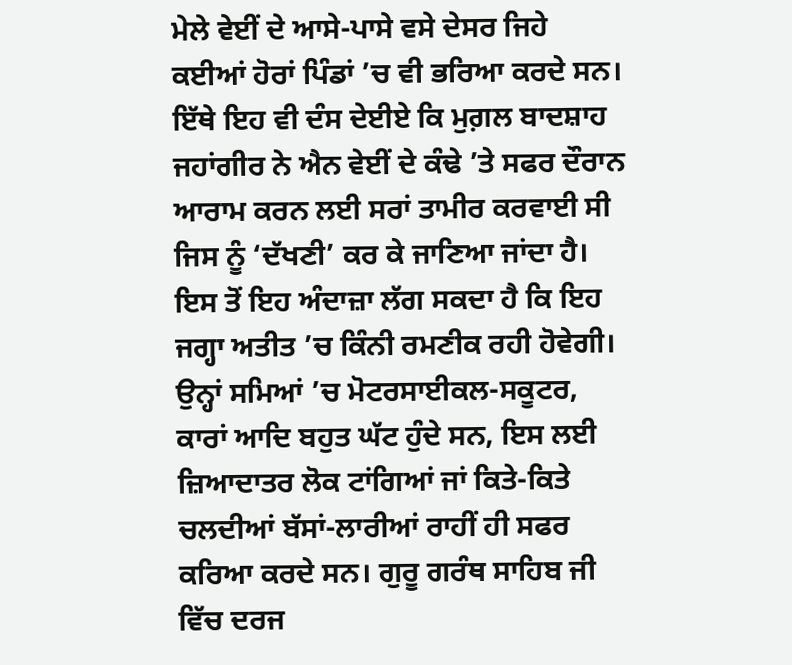ਮੇਲੇ ਵੇਈਂ ਦੇ ਆਸੇ-ਪਾਸੇ ਵਸੇ ਦੇਸਰ ਜਿਹੇ ਕਈਆਂ ਹੋਰਾਂ ਪਿੰਡਾਂ ’ਚ ਵੀ ਭਰਿਆ ਕਰਦੇ ਸਨ। ਇੱਥੇ ਇਹ ਵੀ ਦੰਸ ਦੇਈਏ ਕਿ ਮੁਗ਼ਲ ਬਾਦਸ਼ਾਹ ਜਹਾਂਗੀਰ ਨੇ ਐਨ ਵੇਈਂ ਦੇ ਕੰਢੇ ’ਤੇ ਸਫਰ ਦੌਰਾਨ ਆਰਾਮ ਕਰਨ ਲਈ ਸਰਾਂ ਤਾਮੀਰ ਕਰਵਾਈ ਸੀ ਜਿਸ ਨੂੰ ‘ਦੱਖਣੀ’ ਕਰ ਕੇ ਜਾਣਿਆ ਜਾਂਦਾ ਹੈ। ਇਸ ਤੋਂ ਇਹ ਅੰਦਾਜ਼ਾ ਲੱਗ ਸਕਦਾ ਹੈ ਕਿ ਇਹ ਜਗ੍ਹਾ ਅਤੀਤ ’ਚ ਕਿੰਨੀ ਰਮਣੀਕ ਰਹੀ ਹੋਵੇਗੀ।
ਉਨ੍ਹਾਂ ਸਮਿਆਂ ’ਚ ਮੋਟਰਸਾਈਕਲ-ਸਕੂਟਰ, ਕਾਰਾਂ ਆਦਿ ਬਹੁਤ ਘੱਟ ਹੁੰਦੇ ਸਨ, ਇਸ ਲਈ ਜ਼ਿਆਦਾਤਰ ਲੋਕ ਟਾਂਗਿਆਂ ਜਾਂ ਕਿਤੇ-ਕਿਤੇ ਚਲਦੀਆਂ ਬੱਸਾਂ-ਲਾਰੀਆਂ ਰਾਹੀਂ ਹੀ ਸਫਰ ਕਰਿਆ ਕਰਦੇ ਸਨ। ਗੁਰੂ ਗਰੰਥ ਸਾਹਿਬ ਜੀ ਵਿੱਚ ਦਰਜ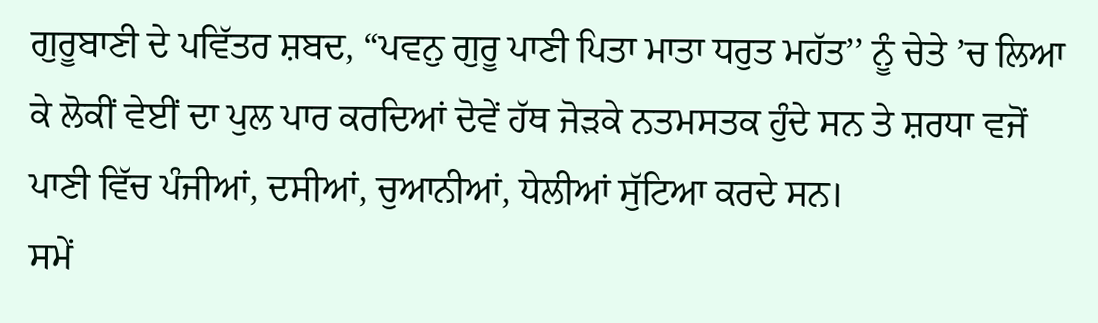ਗੁਰੂਬਾਣੀ ਦੇ ਪਵਿੱਤਰ ਸ਼ਬਦ, “ਪਵਨੁ ਗੁਰੂ ਪਾਣੀ ਪਿਤਾ ਮਾਤਾ ਧਰੁਤ ਮਹੱਤ’’ ਨੂੰ ਚੇਤੇ ’ਚ ਲਿਆ ਕੇ ਲੋਕੀਂ ਵੇਈਂ ਦਾ ਪੁਲ ਪਾਰ ਕਰਦਿਆਂ ਦੋਵੇਂ ਹੱਥ ਜੋੜਕੇ ਨਤਮਸਤਕ ਹੁੰਦੇ ਸਨ ਤੇ ਸ਼ਰਧਾ ਵਜੋਂ ਪਾਣੀ ਵਿੱਚ ਪੰਜੀਆਂ, ਦਸੀਆਂ, ਚੁਆਨੀਆਂ, ਧੇਲੀਆਂ ਸੁੱਟਿਆ ਕਰਦੇ ਸਨ।
ਸਮੇਂ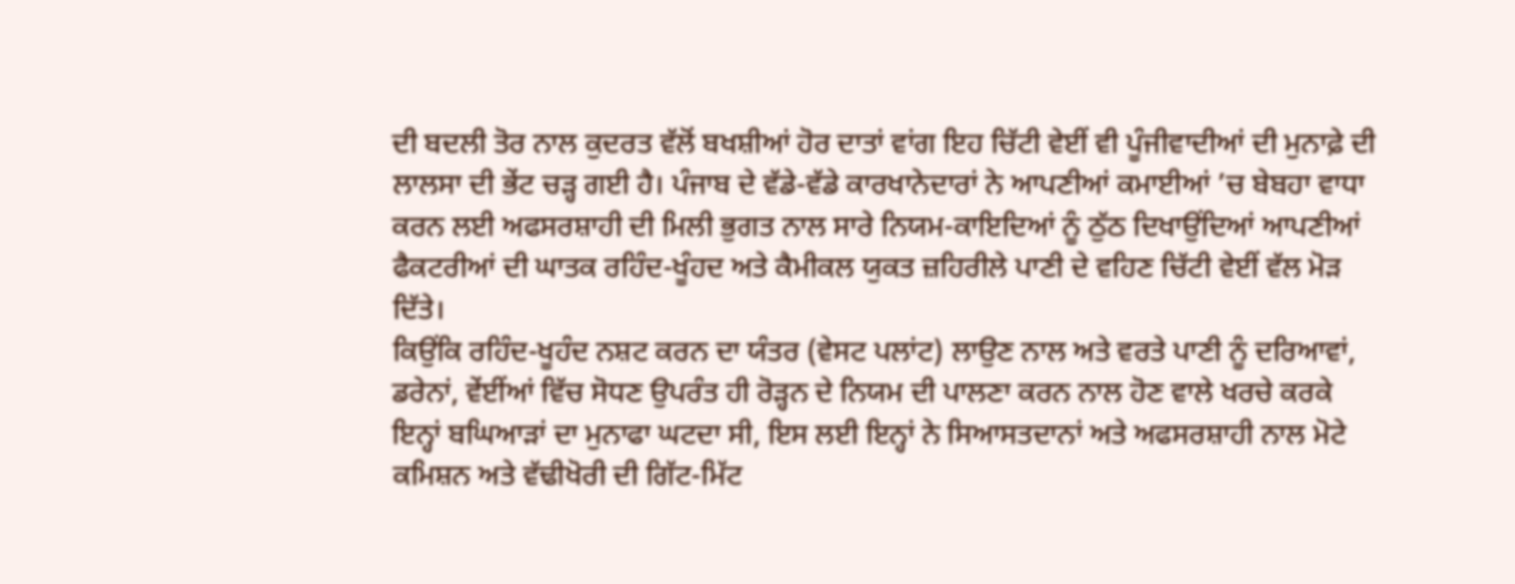ਦੀ ਬਦਲੀ ਤੋਰ ਨਾਲ ਕੁਦਰਤ ਵੱਲੋਂ ਬਖਸ਼ੀਆਂ ਹੋਰ ਦਾਤਾਂ ਵਾਂਗ ਇਹ ਚਿੱਟੀ ਵੇਈਂ ਵੀ ਪੂੰਜੀਵਾਦੀਆਂ ਦੀ ਮੁਨਾਫ਼ੇ ਦੀ ਲਾਲਸਾ ਦੀ ਭੇਂਟ ਚੜ੍ਹ ਗਈ ਹੈ। ਪੰਜਾਬ ਦੇ ਵੱਡੇ-ਵੱਡੇ ਕਾਰਖਾਨੇਦਾਰਾਂ ਨੇ ਆਪਣੀਆਂ ਕਮਾਈਆਂ ’ਚ ਬੇਬਹਾ ਵਾਧਾ ਕਰਨ ਲਈ ਅਫਸਰਸ਼ਾਹੀ ਦੀ ਮਿਲੀ ਭੁਗਤ ਨਾਲ ਸਾਰੇ ਨਿਯਮ-ਕਾਇਦਿਆਂ ਨੂੰ ਠੁੱਠ ਦਿਖਾਉਂਦਿਆਂ ਆਪਣੀਆਂ ਫੈਕਟਰੀਆਂ ਦੀ ਘਾਤਕ ਰਹਿੰਦ-ਖੂੰਹਦ ਅਤੇ ਕੈਮੀਕਲ ਯੁਕਤ ਜ਼ਹਿਰੀਲੇ ਪਾਣੀ ਦੇ ਵਹਿਣ ਚਿੱਟੀ ਵੇਈਂ ਵੱਲ ਮੋੜ ਦਿੱਤੇ।
ਕਿਉਂਕਿ ਰਹਿੰਦ-ਖੂਹੰਦ ਨਸ਼ਟ ਕਰਨ ਦਾ ਯੰਤਰ (ਵੇਸਟ ਪਲਾਂਟ) ਲਾਉਣ ਨਾਲ ਅਤੇ ਵਰਤੇ ਪਾਣੀ ਨੂੰ ਦਰਿਆਵਾਂ, ਡਰੇਨਾਂ, ਵੇਂਈਂਆਂ ਵਿੱਚ ਸੋਧਣ ਉਪਰੰਤ ਹੀ ਰੋੜ੍ਹਨ ਦੇ ਨਿਯਮ ਦੀ ਪਾਲਣਾ ਕਰਨ ਨਾਲ ਹੋਣ ਵਾਲੇ ਖਰਚੇ ਕਰਕੇ ਇਨ੍ਹਾਂ ਬਘਿਆੜਾਂ ਦਾ ਮੁਨਾਫਾ ਘਟਦਾ ਸੀ, ਇਸ ਲਈ ਇਨ੍ਹਾਂ ਨੇ ਸਿਆਸਤਦਾਨਾਂ ਅਤੇ ਅਫਸਰਸ਼ਾਹੀ ਨਾਲ ਮੋਟੇ ਕਮਿਸ਼ਨ ਅਤੇ ਵੱਢੀਖੋਰੀ ਦੀ ਗਿੱਟ-ਮਿੱਟ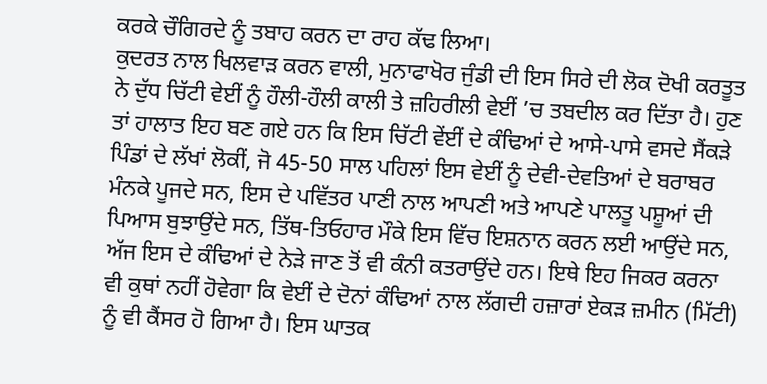ਕਰਕੇ ਚੌਗਿਰਦੇ ਨੂੰ ਤਬਾਹ ਕਰਨ ਦਾ ਰਾਹ ਕੱਢ ਲਿਆ।
ਕੁਦਰਤ ਨਾਲ ਖਿਲਵਾੜ ਕਰਨ ਵਾਲੀ, ਮੁਨਾਫਾਖੋਰ ਜੁੰਡੀ ਦੀ ਇਸ ਸਿਰੇ ਦੀ ਲੋਕ ਦੋਖੀ ਕਰਤੂਤ ਨੇ ਦੁੱਧ ਚਿੱਟੀ ਵੇਈਂ ਨੂੰ ਹੌਲੀ-ਹੌਲੀ ਕਾਲੀ ਤੇ ਜ਼ਹਿਰੀਲੀ ਵੇਈਂ ’ਚ ਤਬਦੀਲ ਕਰ ਦਿੱਤਾ ਹੈ। ਹੁਣ ਤਾਂ ਹਾਲਾਤ ਇਹ ਬਣ ਗਏ ਹਨ ਕਿ ਇਸ ਚਿੱਟੀ ਵੇਂਈਂ ਦੇ ਕੰਢਿਆਂ ਦੇ ਆਸੇ-ਪਾਸੇ ਵਸਦੇ ਸੈਂਕੜੇ ਪਿੰਡਾਂ ਦੇ ਲੱਖਾਂ ਲੋਕੀਂ, ਜੋ 45-50 ਸਾਲ ਪਹਿਲਾਂ ਇਸ ਵੇਈਂ ਨੂੰ ਦੇਵੀ-ਦੇਵਤਿਆਂ ਦੇ ਬਰਾਬਰ ਮੰਨਕੇ ਪੂਜਦੇ ਸਨ, ਇਸ ਦੇ ਪਵਿੱਤਰ ਪਾਣੀ ਨਾਲ ਆਪਣੀ ਅਤੇ ਆਪਣੇ ਪਾਲਤੂ ਪਸ਼ੂਆਂ ਦੀ ਪਿਆਸ ਬੁਝਾਉਂਦੇ ਸਨ, ਤਿੱਥ-ਤਿਓਹਾਰ ਮੌਕੇ ਇਸ ਵਿੱਚ ਇਸ਼ਨਾਨ ਕਰਨ ਲਈ ਆਉਂਦੇ ਸਨ, ਅੱਜ ਇਸ ਦੇ ਕੰਢਿਆਂ ਦੇ ਨੇੜੇ ਜਾਣ ਤੋਂ ਵੀ ਕੰਨੀ ਕਤਰਾਉਂਦੇ ਹਨ। ਇਥੇ ਇਹ ਜਿਕਰ ਕਰਨਾ ਵੀ ਕੁਥਾਂ ਨਹੀਂ ਹੋਵੇਗਾ ਕਿ ਵੇਈਂ ਦੇ ਦੋਨਾਂ ਕੰਢਿਆਂ ਨਾਲ ਲੱਗਦੀ ਹਜ਼ਾਰਾਂ ਏਕੜ ਜ਼ਮੀਨ (ਮਿੱਟੀ) ਨੂੰ ਵੀ ਕੈਂਸਰ ਹੋ ਗਿਆ ਹੈ। ਇਸ ਘਾਤਕ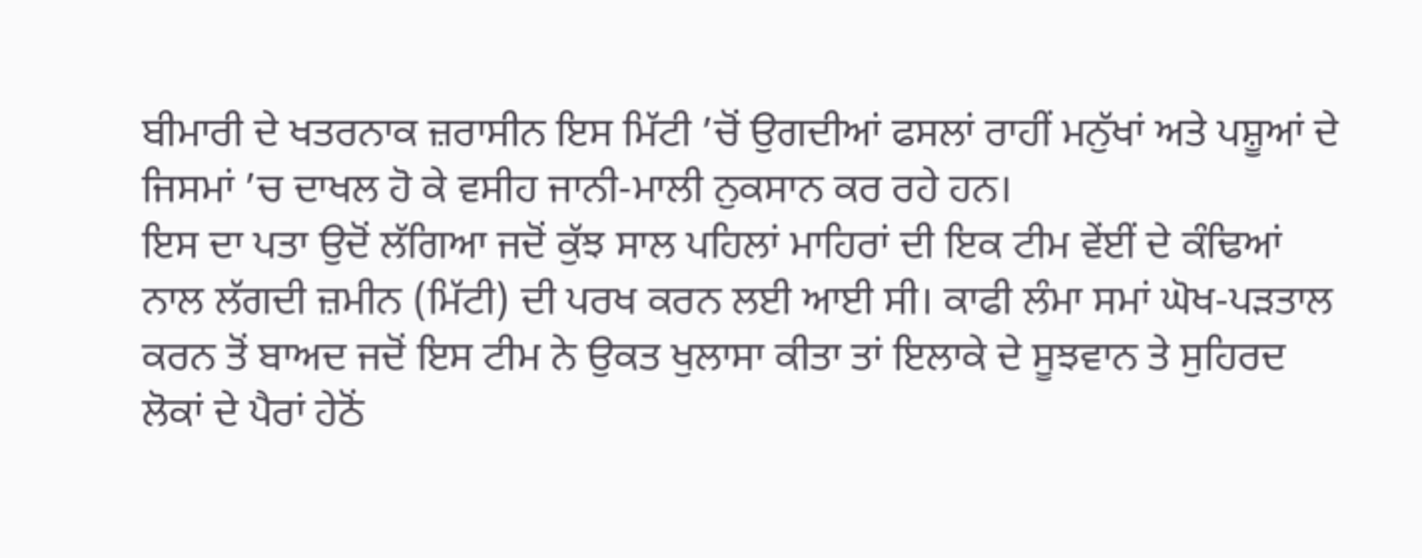ਬੀਮਾਰੀ ਦੇ ਖਤਰਨਾਕ ਜ਼ਰਾਸੀਨ ਇਸ ਮਿੱਟੀ ’ਚੋਂ ਉਗਦੀਆਂ ਫਸਲਾਂ ਰਾਹੀਂ ਮਨੁੱਖਾਂ ਅਤੇ ਪਸ਼ੂਆਂ ਦੇ ਜਿਸਮਾਂ ’ਚ ਦਾਖਲ ਹੋ ਕੇ ਵਸੀਹ ਜਾਨੀ-ਮਾਲੀ ਨੁਕਸਾਨ ਕਰ ਰਹੇ ਹਨ।
ਇਸ ਦਾ ਪਤਾ ਉਦੋਂ ਲੱਗਿਆ ਜਦੋਂ ਕੁੱਝ ਸਾਲ ਪਹਿਲਾਂ ਮਾਹਿਰਾਂ ਦੀ ਇਕ ਟੀਮ ਵੇਂਈਂ ਦੇ ਕੰਢਿਆਂ ਨਾਲ ਲੱਗਦੀ ਜ਼ਮੀਨ (ਮਿੱਟੀ) ਦੀ ਪਰਖ ਕਰਨ ਲਈ ਆਈ ਸੀ। ਕਾਫੀ ਲੰਮਾ ਸਮਾਂ ਘੋਖ-ਪੜਤਾਲ ਕਰਨ ਤੋਂ ਬਾਅਦ ਜਦੋਂ ਇਸ ਟੀਮ ਨੇ ਉਕਤ ਖੁਲਾਸਾ ਕੀਤਾ ਤਾਂ ਇਲਾਕੇ ਦੇ ਸੂਝਵਾਨ ਤੇ ਸੁਹਿਰਦ ਲੋਕਾਂ ਦੇ ਪੈਰਾਂ ਹੇਠੋਂ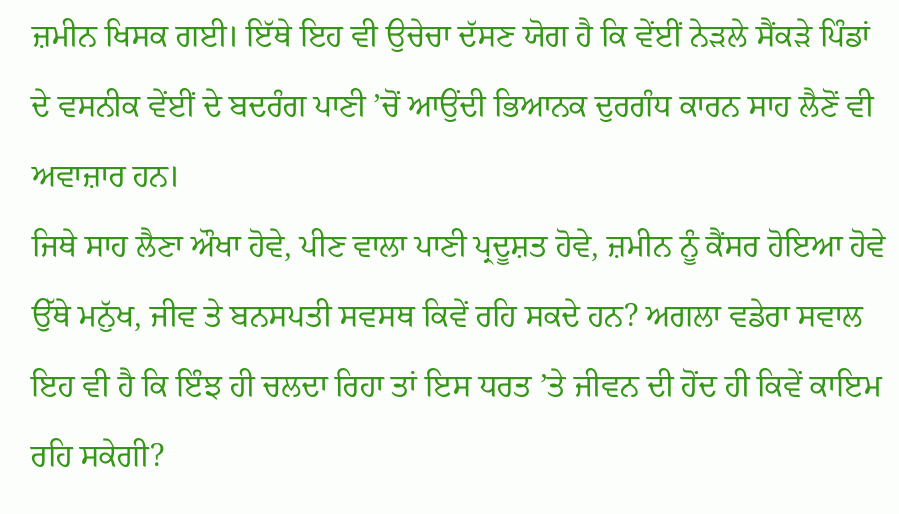ਜ਼ਮੀਨ ਖਿਸਕ ਗਈ। ਇੱਥੇ ਇਹ ਵੀ ਉਚੇਚਾ ਦੱਸਣ ਯੋਗ ਹੈ ਕਿ ਵੇਂਈਂ ਨੇੜਲੇ ਸੈਂਕੜੇ ਪਿੰਡਾਂ ਦੇ ਵਸਨੀਕ ਵੇਂਈਂ ਦੇ ਬਦਰੰਗ ਪਾਣੀ ’ਚੋਂ ਆਉਂਦੀ ਭਿਆਨਕ ਦੁਰਗੰਧ ਕਾਰਨ ਸਾਹ ਲੈਣੋਂ ਵੀ ਅਵਾਜ਼ਾਰ ਹਨ।
ਜਿਥੇ ਸਾਹ ਲੈਣਾ ਔਖਾ ਹੋਵੇ, ਪੀਣ ਵਾਲਾ ਪਾਣੀ ਪ੍ਰਦੂਸ਼ਤ ਹੋਵੇ, ਜ਼ਮੀਨ ਨੂੰ ਕੈਂਸਰ ਹੋਇਆ ਹੋਵੇ ਉੱਥੇ ਮਨੁੱਖ, ਜੀਵ ਤੇ ਬਨਸਪਤੀ ਸਵਸਥ ਕਿਵੇਂ ਰਹਿ ਸਕਦੇ ਹਨ? ਅਗਲਾ ਵਡੇਰਾ ਸਵਾਲ ਇਹ ਵੀ ਹੈ ਕਿ ਇੰਝ ਹੀ ਚਲਦਾ ਰਿਹਾ ਤਾਂ ਇਸ ਧਰਤ ’ਤੇ ਜੀਵਨ ਦੀ ਹੋਂਦ ਹੀ ਕਿਵੇਂ ਕਾਇਮ ਰਹਿ ਸਕੇਗੀ?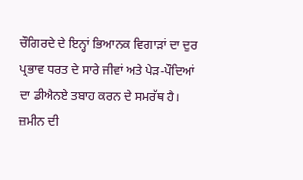ਚੌਗਿਰਦੇ ਦੇ ਇਨ੍ਹਾਂ ਭਿਆਨਕ ਵਿਗਾੜਾਂ ਦਾ ਦੁਰ ਪ੍ਰਭਾਵ ਧਰਤ ਦੇ ਸਾਰੇ ਜੀਵਾਂ ਅਤੇ ਪੇੜ-ਪੌਦਿਆਂ ਦਾ ਡੀਐਨਏ ਤਬਾਹ ਕਰਨ ਦੇ ਸਮਰੱਥ ਹੈ। ਜ਼ਮੀਨ ਦੀ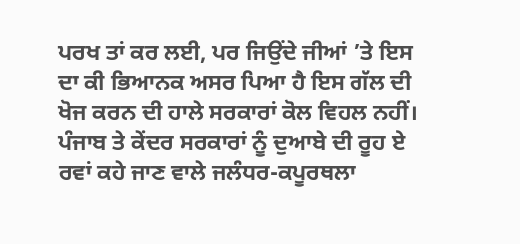ਪਰਖ ਤਾਂ ਕਰ ਲਈ, ਪਰ ਜਿਉਂਦੇ ਜੀਆਂ ’ਤੇ ਇਸ ਦਾ ਕੀ ਭਿਆਨਕ ਅਸਰ ਪਿਆ ਹੈ ਇਸ ਗੱਲ ਦੀ ਖੋਜ ਕਰਨ ਦੀ ਹਾਲੇ ਸਰਕਾਰਾਂ ਕੋਲ ਵਿਹਲ ਨਹੀਂ।
ਪੰਜਾਬ ਤੇ ਕੇਂਦਰ ਸਰਕਾਰਾਂ ਨੂੰ ਦੁਆਬੇ ਦੀ ਰੂਹ ਏ ਰਵਾਂ ਕਹੇ ਜਾਣ ਵਾਲੇ ਜਲੰਧਰ-ਕਪੂਰਥਲਾ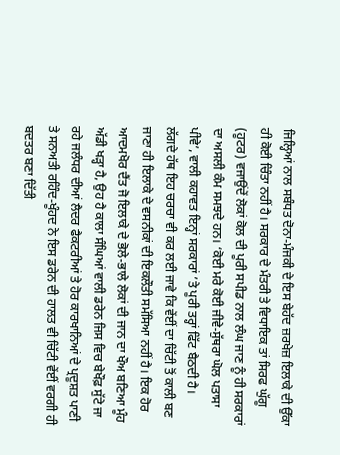ਜਿਲ੍ਹਿਆਂ ਨਾਲ ਸਬੰਧਤ ਦੋਨਾ-ਮੰਜਕੀ ਦੇ ਇਸ ਬੇਹੱਦ ਜ਼ਰਖੇਜ਼ ਇਲਾਕੇ ਦੀ ਉੱਕਾ ਹੀ ਕੋਈ ਚਿੰਤਾ ਨਹੀਂ ਹੈ। ਸਰਕਾਰ ਦੇ ਮੰਤਰੀ ਤੇ ਵਿਧਾਇਕ ਤਾਂ ਸਿਰਫ ਘੁੱਗੂ (ਹੂਟਰ) ਵਜਾਉਂਦੇਂ ਲੋਕਾਂ ਕੋਲ ਦੀ ਪੂਰੀ ਸਪੀਡ ਨਾਲ ਲੰਘ ਜਾਣ ਨੂੰ ਹੀ ਸਰਕਾਰਾਂ ਦਾ ਅਸਲੀ ਕੰਮ ਸਮਝਦੇ ਹਨ। ‘ਕੋਈ ਮਰੇ ਕੋਈ ਜੀਵੇ-ਸੁੱਥਰਾ ਘੋਲ ਪਤਾਸਾ ਪੀਵੇ’, ਵਾਲੀ ਕਹਾਵਤ ਇਨ੍ਹਾਂ ਸਰਕਾਰਾਂ ’ਤੇ ਪੂਰੀ ਤਰ੍ਹਾਂ ਫਿੱਟ ਬੈਠਦੀ ਹੈ।
ਲੱਗਦੇ ਹੱਥ ਇਹ ਚਰਚਾ ਵੀ ਕਰ ਲਈ ਜਾਵੇ ਕਿ ਵੇਂਈਂ ਦਾ ਚਿੱਟੀ ਤੋਂ ਕਾਲੀ ਬਣ ਜਾਣਾ ਹੀ ਇਲਾਕੇ ਦੇ ਵਸਨੀਕਾਂ ਦੀ ਇਕਲੌਤੀ ਸਮੱਸਿਆ ਨਹੀਂ ਹੈ। ਇਕ ਹੋਰ ਆਦਮਖੋਰ ਦੈਂਤ ਜੋ ਇਲਾਕੇ ਦੇ ਭੋਲੇ-ਭਾਲੇ ਲੋਕਾਂ ਦੀ ਜਾਨ ਦਾ ਖੌਅ ਬਣਿਆ ਮੂੰਹ ਅੱਡੀ ਖੜ੍ਹਾ ਹੈ, ਉਹ ਹੈ ਕਾਲਾ ਸੰਘਿਆਂ ਵਾਲੀ ਡਰੇਨ ਜਿਸ ਵਿਚ ਬੇਖੌਫ਼ ਸੁੱਟੇ ਜਾ ਰਹੇ ਜਲੰਧਰ ਦੀਆਂ ਲੈਦਰ ਫੈਕਟਰੀਆਂ ਤੇ ਹੋਰ ਕਾਰਖਾਨਿਆਂ ਦੇ ਪ੍ਰਦੂਸ਼ਤ ਪਾਣੀ ਤੇ ਸਨਅਤੀ ਰਹਿੰਦ-ਖੂੰਹਦ ਨੇ ਇਸ ਡਰੇਨ ਦੀ ਹਾਲਤ ਵੀ ਚਿੱਟੀ ਵੇਂਈਂ ਵਰਗੀ ਹੀ ਬਦਤਰ ਬਣਾ ਦਿੱਤੀ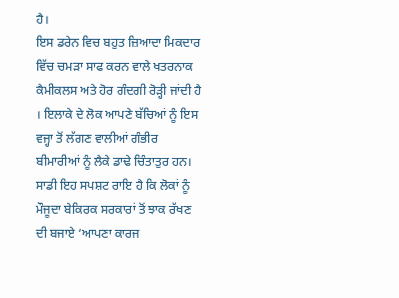ਹੈ।
ਇਸ ਡਰੇਨ ਵਿਚ ਬਹੁਤ ਜ਼ਿਆਦਾ ਮਿਕਦਾਰ ਵਿੱਚ ਚਮੜਾ ਸਾਫ ਕਰਨ ਵਾਲੇ ਖਤਰਨਾਕ ਕੈਮੀਕਲਸ ਅਤੇ ਹੋਰ ਗੰਦਗੀ ਰੋੜ੍ਹੀ ਜਾਂਦੀ ਹੈ । ਇਲਾਕੇ ਦੇ ਲੋਕ ਆਪਣੇ ਬੱਚਿਆਂ ਨੂੰ ਇਸ ਵਜ੍ਹਾ ਤੋਂ ਲੱਗਣ ਵਾਲੀਆਂ ਗੰਭੀਰ ਬੀਮਾਰੀਆਂ ਨੂੰ ਲੈਕੇ ਡਾਢੇ ਚਿੰਤਾਤੁਰ ਹਨ। ਸਾਡੀ ਇਹ ਸਪਸ਼ਟ ਰਾਇ ਹੈ ਕਿ ਲੋਕਾਂ ਨੂੰ ਮੌਜੂਦਾ ਬੇਕਿਰਕ ਸਰਕਾਰਾਂ ਤੋਂ ਝਾਕ ਰੱਖਣ ਦੀ ਬਜਾਏ ‘ਆਪਣਾ ਕਾਰਜ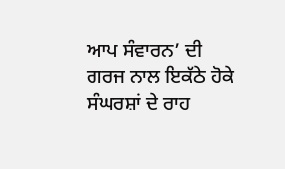ਆਪ ਸੰਵਾਰਨ’ ਦੀ ਗਰਜ ਨਾਲ ਇਕੱਠੇ ਹੋਕੇ ਸੰਘਰਸ਼ਾਂ ਦੇ ਰਾਹ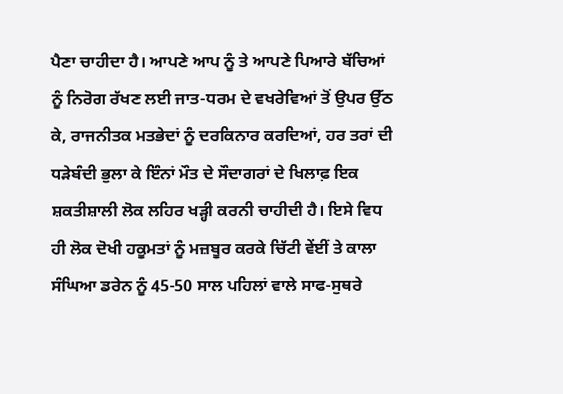ਪੈਣਾ ਚਾਹੀਦਾ ਹੈ। ਆਪਣੇ ਆਪ ਨੂੰ ਤੇ ਆਪਣੇ ਪਿਆਰੇ ਬੱਚਿਆਂ ਨੂੰ ਨਿਰੋਗ ਰੱਖਣ ਲਈ ਜਾਤ-ਧਰਮ ਦੇ ਵਖਰੇਵਿਆਂ ਤੋਂ ਉਪਰ ਉੱਠ ਕੇ, ਰਾਜਨੀਤਕ ਮਤਭੇਦਾਂ ਨੂੰ ਦਰਕਿਨਾਰ ਕਰਦਿਆਂ, ਹਰ ਤਰਾਂ ਦੀ ਧੜੇਬੰਦੀ ਭੁਲਾ ਕੇ ਇੰਨਾਂ ਮੌਤ ਦੇ ਸੌਦਾਗਰਾਂ ਦੇ ਖਿਲਾਫ਼ ਇਕ ਸ਼ਕਤੀਸ਼ਾਲੀ ਲੋਕ ਲਹਿਰ ਖੜ੍ਹੀ ਕਰਨੀ ਚਾਹੀਦੀ ਹੈ। ਇਸੇ ਵਿਧ ਹੀ ਲੋਕ ਦੋਖੀ ਹਕੂਮਤਾਂ ਨੂੰ ਮਜ਼ਬੂਰ ਕਰਕੇ ਚਿੱਟੀ ਵੇਂਈਂ ਤੇ ਕਾਲਾ ਸੰਘਿਆ ਡਰੇਨ ਨੂੰ 45-50 ਸਾਲ ਪਹਿਲਾਂ ਵਾਲੇ ਸਾਫ-ਸੁਥਰੇ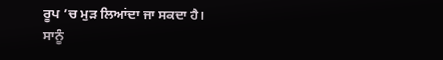ਰੂਪ ’ਚ ਮੁੜ ਲਿਆਂਦਾ ਜਾ ਸਕਦਾ ਹੈ। ਸਾਨੂੰ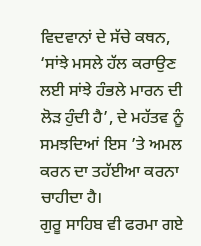ਵਿਦਵਾਨਾਂ ਦੇ ਸੱਚੇ ਕਥਨ, ‘ਸਾਂਝੇ ਮਸਲੇ ਹੱਲ ਕਰਾਉਣ ਲਈ ਸਾਂਝੇ ਹੰਭਲੇ ਮਾਰਨ ਦੀ ਲੋੜ ਹੁੰਦੀ ਹੈ’, ਦੇ ਮਹੱਤਵ ਨੂੰ ਸਮਝਦਿਆਂ ਇਸ ’ਤੇ ਅਮਲ ਕਰਨ ਦਾ ਤਹੱਈਆ ਕਰਨਾ ਚਾਹੀਦਾ ਹੈ।
ਗੁਰੂ ਸਾਹਿਬ ਵੀ ਫਰਮਾ ਗਏ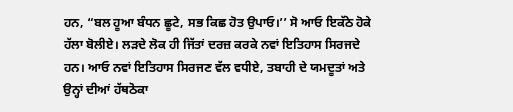ਹਨ, “ਬਲ ਹੂਆ ਬੰਧਨ ਛੂਟੇ, ਸਭ ਕਿਛ ਹੋਤ ਉਪਾਓ।’’ ਸੋ ਆਓ ਇਕੱਠੇ ਹੋਕੇ ਹੱਲਾ ਬੋਲੀਏ। ਲੜਦੇ ਲੋਕ ਹੀ ਜਿੱਤਾਂ ਦਰਜ਼ ਕਰਕੇ ਨਵਾਂ ਇਤਿਹਾਸ ਸਿਰਜਦੇ ਹਨ। ਆਓ ਨਵਾਂ ਇਤਿਹਾਸ ਸਿਰਜਣ ਵੱਲ ਵਧੀਏ, ਤਬਾਹੀ ਦੇ ਯਮਦੂਤਾਂ ਅਤੇ ਉਨ੍ਹਾਂ ਦੀਆਂ ਹੱਥਠੋਕਾ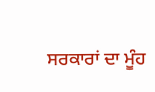ਸਰਕਾਰਾਂ ਦਾ ਮੂੰਹ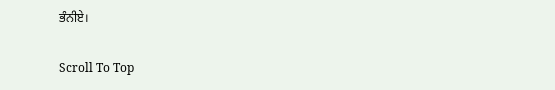ਭੰਨੀਏ।

Scroll To Top